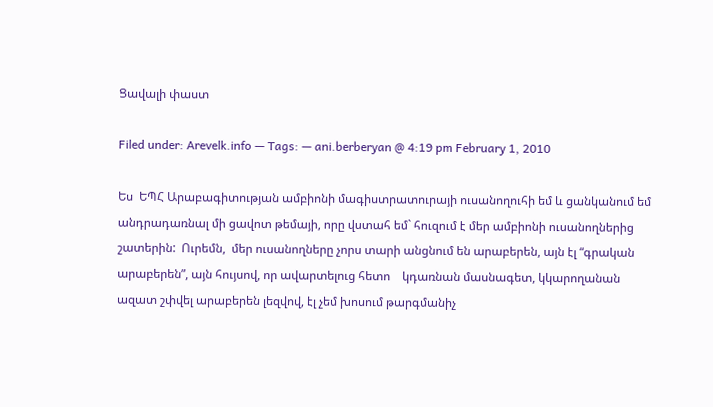Ցավալի փաստ

Filed under: Arevelk.info — Tags: — ani.berberyan @ 4:19 pm February 1, 2010

Ես  ԵՊՀ Արաբագիտության ամբիոնի մագիստրատուրայի ուսանողուհի եմ և ցանկանում եմ անդրադառնալ մի ցավոտ թեմայի, որը վստահ եմ` հուզում է մեր ամբիոնի ուսանողներից շատերին:  Ուրեմն,  մեր ուսանողները չորս տարի անցնում են արաբերեն, այն էլ “գրական արաբերեն”, այն հույսով, որ ավարտելուց հետո    կդառնան մասնագետ, կկարողանան ազատ շփվել արաբերեն լեզվով, էլ չեմ խոսում թարգմանիչ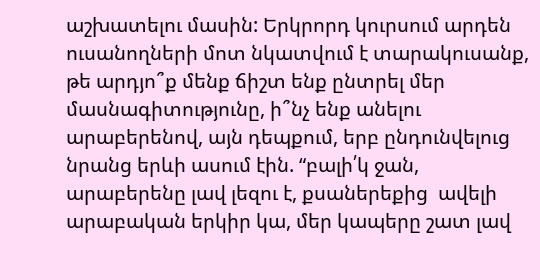աշխատելու մասին: Երկրորդ կուրսում արդեն ուսանողների մոտ նկատվում է տարակուսանք, թե արդյո՞ք մենք ճիշտ ենք ընտրել մեր մասնագիտությունը, ի՞նչ ենք անելու արաբերենով, այն դեպքում, երբ ընդունվելուց նրանց երևի ասում էին. “բալի՛կ ջան,  արաբերենը լավ լեզու է, քսաներեքից  ավելի արաբական երկիր կա, մեր կապերը շատ լավ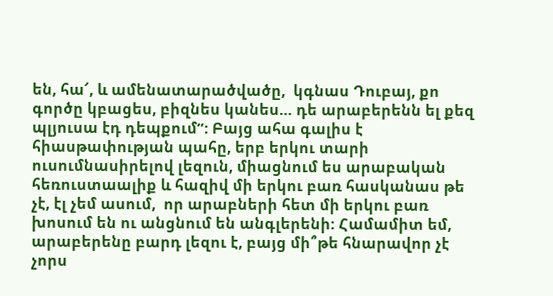են, հա՜, և ամենատարածվածը,  կգնաս Դուբայ, քո գործը կբացես, բիզնես կանես… դե արաբերենն ել քեզ պլյուսա էդ դեպքում”: Բայց ահա գալիս է հիասթափության պահը, երբ երկու տարի ուսումնասիրելով լեզուն, միացնում ես արաբական հեռուստաալիք և հազիվ մի երկու բառ հասկանաս թե չէ, էլ չեմ ասում,  որ արաբների հետ մի երկու բառ խոսում են ու անցնում են անգլերենի: Համամիտ եմ, արաբերենը բարդ լեզու է, բայց մի՞թե հնարավոր չէ չորս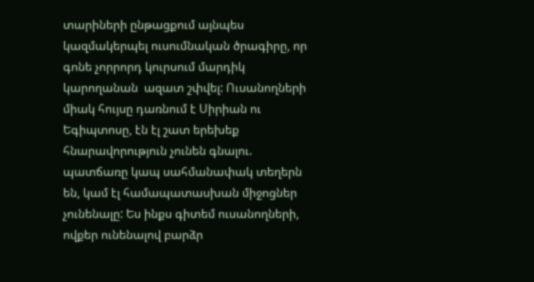տարիների ընթացքում այնպես կազմակերպել ուսումնական ծրագիրը, որ գոնե չորրորդ կուրսում մարդիկ կարողանան  ազատ շփվել: Ուսանողների միակ հույսը դառնում է Սիրիան ու Եգիպտոսը, էն էլ շատ երեխեք հնարավորություն չունեն գնալու. պատճառը կապ սահմանափակ տեղերն են, կամ էլ համապատասխան միջոցներ չունենալը: Ես ինքս գիտեմ ուսանողների, ովքեր ունենալով բարձր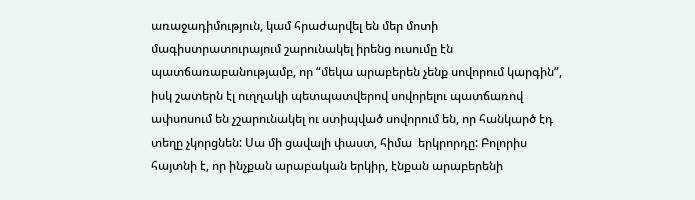առաջադիմություն, կամ հրաժարվել են մեր մոտի մագիստրատուրայում շարունակել իրենց ուսումը էն պատճառաբանությամբ, որ “մեկա արաբերեն չենք սովորում կարգին”, իսկ շատերն էլ ուղղակի պետպատվերով սովորելու պատճառով ափսոսում են չշարունակել ու ստիպված սովորում են, որ հանկարծ էդ տեղը չկորցնեն: Սա մի ցավալի փաստ, հիմա  երկրորդը: Բոլորիս հայտնի է, որ ինչքան արաբական երկիր, էնքան արաբերենի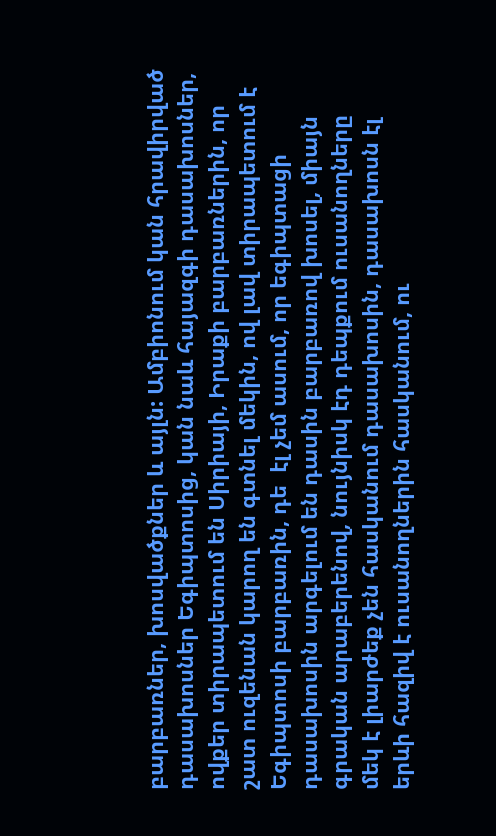բարբառներ, խոսվածքներ և այլն: Ամբիոնում կան հրավիրված դասախոսներ Եգիպտոսից, կան նաև հայազգի դասախոսներ, ովքեր տիրապետում են Սիրիայի, Իրաքի բարբառներին, որ շատ ուզենան կարող են գտնել մեկին, ով լավ տիրապետում է Եգիպտոսի բարբառին, դե  էլ չեմ ասում, որ եգիպտացի դասախոսին արգելում են դասին բարբառով խոսել, միայն գրական արաբերենով, նույնիսկ էդ դեպքում ուսանողները մեկ է լիարժեք չեն հասկանում դասախոսին, դասախոսն էլ երևի հազիվ է ուսանողներին հասկանում, ու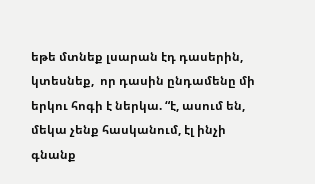եթե մտնեք լսարան էդ դասերին,  կտեսնեք,  որ դասին ընդամենը մի երկու հոգի է ներկա. “է, ասում են, մեկա չենք հասկանում, էլ ինչի գնանք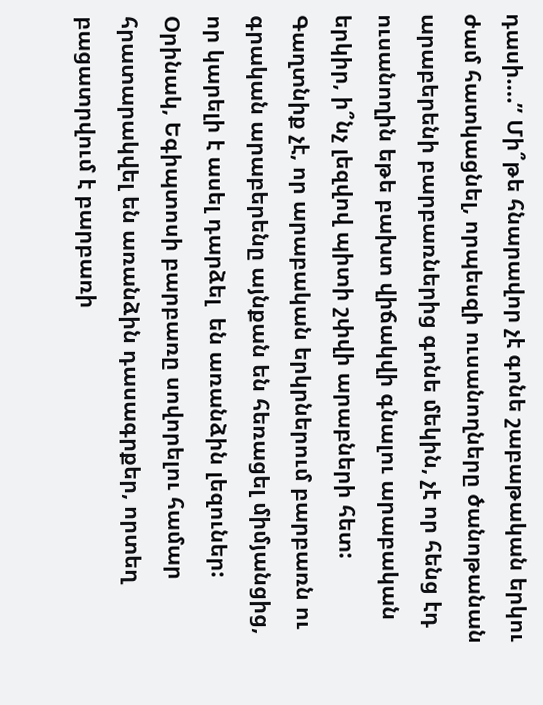դասի….” Մի՞թե հնարավոր չէ գոնե շաբաթական երկու ժամ հատկացնել, որպեսզի ուսանողները ծանոթանան արաբերենի բարբառներից գոնե մեկին, չէ որ հենց էդ ուսանողին եթե բախտ վիճակվի գնալու արաբական երկիր, ի՞նչ լեզվով պիտի շփվի արաբների հետ: Գաղտնիք չէ, որ արաբական երկրներում բարբառն ու գրական արաբերենը այնքան են հեռացել միմյանցից, որ կարելի է ասել դարձել  են առանձին լեզուներ: Օրինակ, Եգիպտոսի բարբառը սովորելու համար հրատարակվել են առանձին դասագրքեր, որտեղ բացատրվում է բարբառի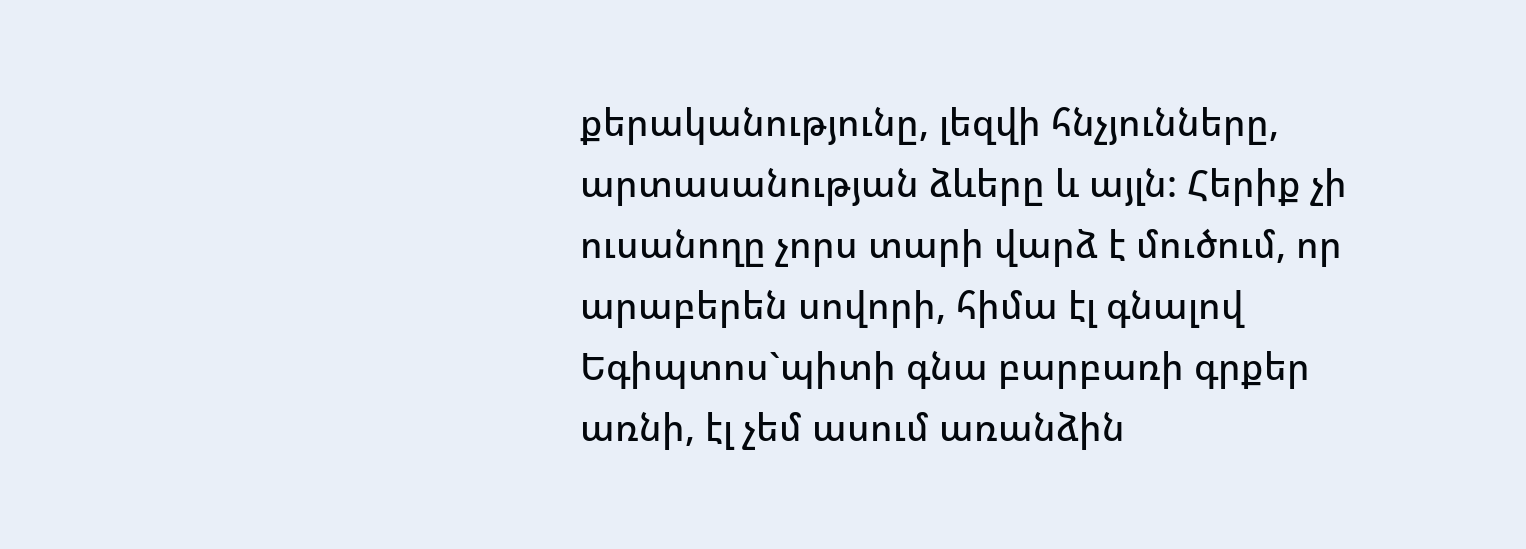քերականությունը, լեզվի հնչյունները, արտասանության ձևերը և այլն: Հերիք չի ուսանողը չորս տարի վարձ է մուծում, որ արաբերեն սովորի, հիմա էլ գնալով Եգիպտոս`պիտի գնա բարբառի գրքեր առնի, էլ չեմ ասում առանձին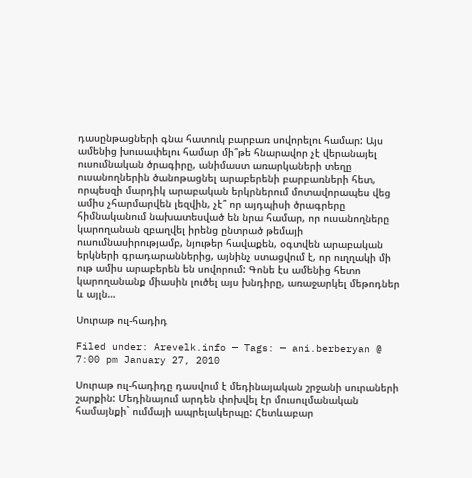դասընթացների գնա հատուկ բարբառ սովորելու համար: Այս ամենից խուսափելու համար մի՞թե հնարավոր չէ վերանայել ուսումնական ծրագիրը, անիմաստ առարկաների տեղը ուսանողներին ծանոթացնել արաբերենի բարբառների հետ, որպեսզի մարդիկ արաբական երկրներում մոտավորապես վեց ամիս չհարմարվեն լեզվին, չէ՞ որ այդպիսի ծրագրերը հիմնականում նախատեսված են նրա համար, որ ուսանողները կարողանան զբաղվել իրենց ընտրած թեմայի ուսումնասիրությամբ, նյութեր հավաքեն, օգտվեն արաբական երկների գրադարաններից, այնինչ ստացվում է, որ ուղղակի մի ութ ամիս արաբերեն են սովորում: Գոնե էս ամենից հետո կարողանանք միասին լուծել այս խնդիրը, առաջարկել մեթոդներ և այլն…

Սուրաթ ուլ-հադիդ

Filed under: Arevelk.info — Tags: — ani.berberyan @ 7:00 pm January 27, 2010

Սուրաթ ուլ-հադիդը դասվում է մեդինայական շրջանի սուրաների շարքին: Մեդինայում արդեն փոխվել էր մուսուլմանական համայնքի` ումմայի ապրելակերպը: Հետևաբար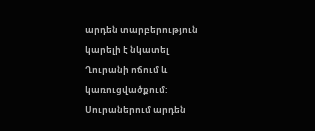արդեն տարբերություն կարելի է նկատել Ղուրանի ոճում և կառուցվածքում: Սուրաներում արդեն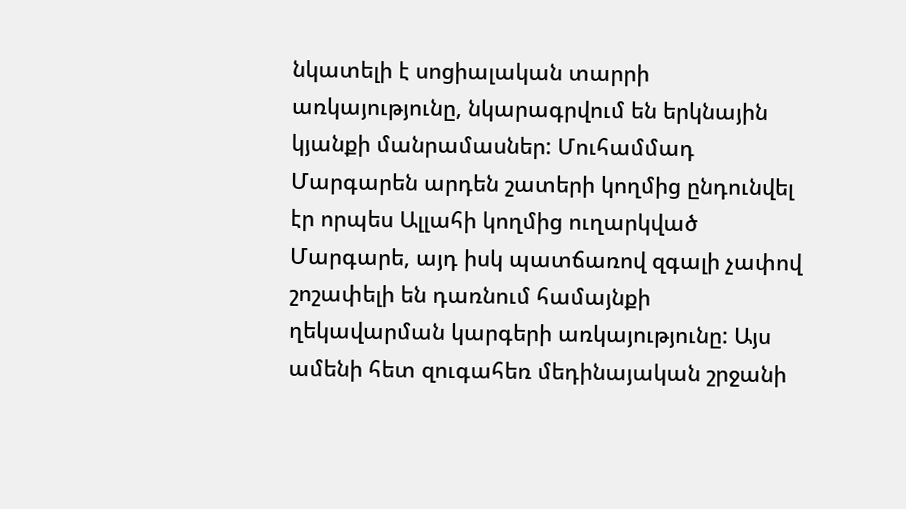նկատելի է սոցիալական տարրի առկայությունը, նկարագրվում են երկնային կյանքի մանրամասներ: Մուհամմադ Մարգարեն արդեն շատերի կողմից ընդունվել էր որպես Ալլահի կողմից ուղարկված Մարգարե, այդ իսկ պատճառով զգալի չափով շոշափելի են դառնում համայնքի ղեկավարման կարգերի առկայությունը: Այս ամենի հետ զուգահեռ մեդինայական շրջանի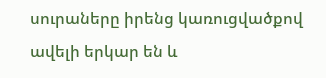սուրաները իրենց կառուցվածքով ավելի երկար են և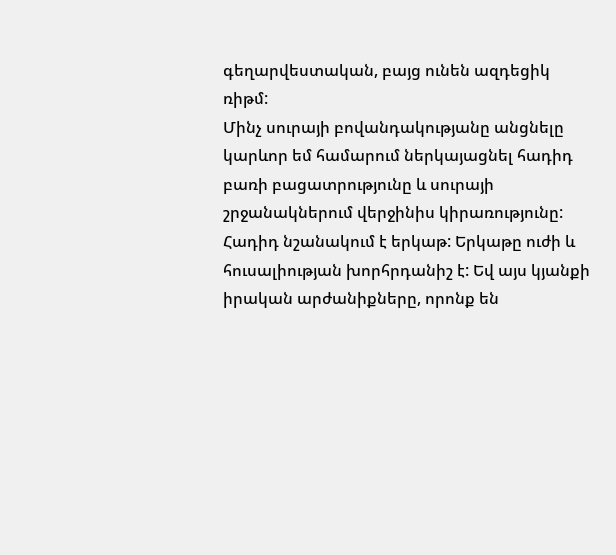գեղարվեստական, բայց ունեն ազդեցիկ ռիթմ:
Մինչ սուրայի բովանդակությանը անցնելը կարևոր եմ համարում ներկայացնել հադիդ բառի բացատրությունը և սուրայի շրջանակներում վերջինիս կիրառությունը:
Հադիդ նշանակում է երկաթ: Երկաթը ուժի և հուսալիության խորհրդանիշ է: Եվ այս կյանքի իրական արժանիքները, որոնք են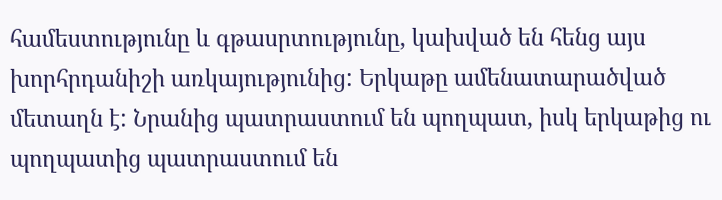համեստությունը և գթասրտությունը, կախված են հենց այս խորհրդանիշի առկայությունից: Երկաթը ամենատարածված մետաղն է: Նրանից պատրաստում են պողպատ, իսկ երկաթից ու պողպատից պատրաստում են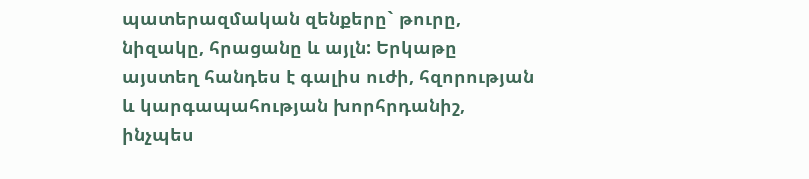պատերազմական զենքերը` թուրը, նիզակը, հրացանը և այլն: Երկաթը այստեղ հանդես է գալիս ուժի, հզորության և կարգապահության խորհրդանիշ, ինչպես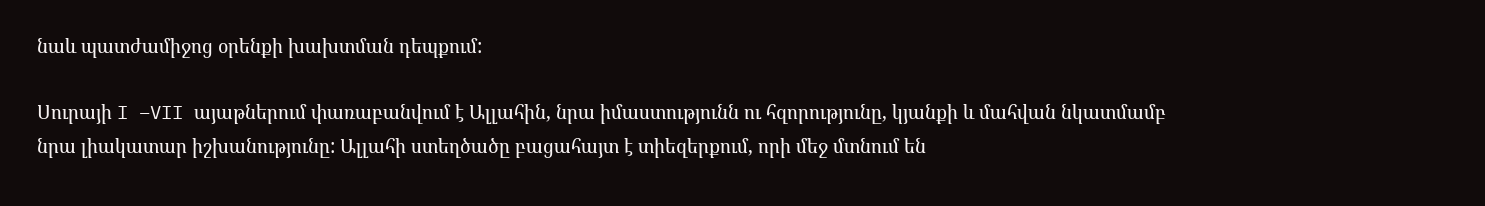նաև պատժամիջոց օրենքի խախտման դեպքում:

Սուրայի I –VII այաթներում փառաբանվում է Ալլահին, նրա իմաստությունն ու հզորությունը, կյանքի և մահվան նկատմամբ նրա լիակատար իշխանությունը: Ալլահի ստեղծածը բացահայտ է տիեզերքում, որի մեջ մտնում են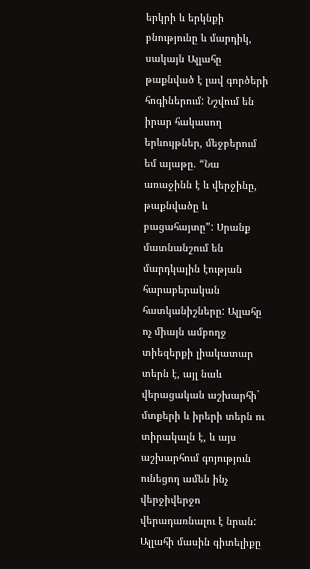երկրի և երկնքի բնությունը և մարդիկ, սակայն Ալլահը թաքնված է լավ գործերի հոգիներում: Նշվում են իրար հակասող երևույթներ, մեջբերում եմ այաթը. “Նա առաջինն է և վերջինը, թաքնվածը և բացահայտը”: Սրանք մատնանշում են մարդկային էության հարաբերական հատկանիշները: Ալլահը ոչ միայն ամբողջ տիեզերքի լիակատար տերն է, այլ նաև վերացական աշխարհի` մտքերի և իրերի տերն ու տիրակալն է, և այս աշխարհում գոյություն ունեցող ամեն ինչ վերջիվերջո վերադառնալու է նրան: Ալլահի մասին գիտելիքը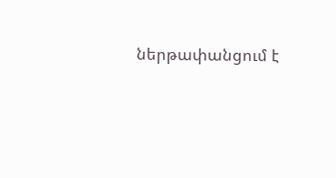ներթափանցում է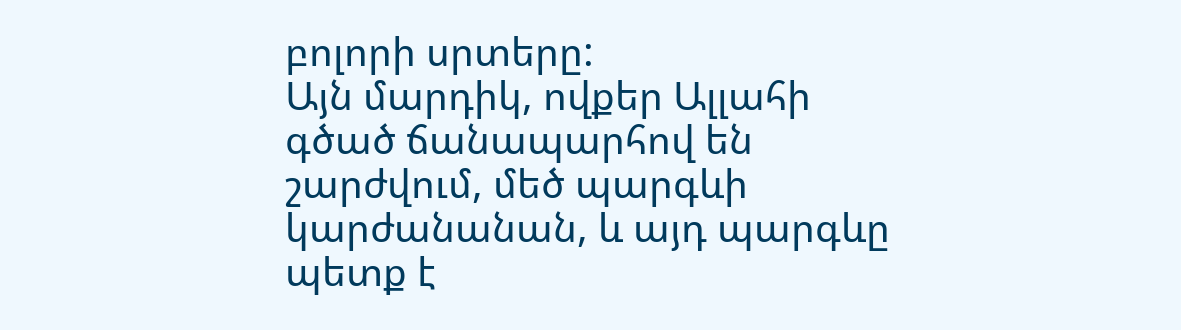բոլորի սրտերը:
Այն մարդիկ, ովքեր Ալլահի գծած ճանապարհով են շարժվում, մեծ պարգևի կարժանանան, և այդ պարգևը պետք է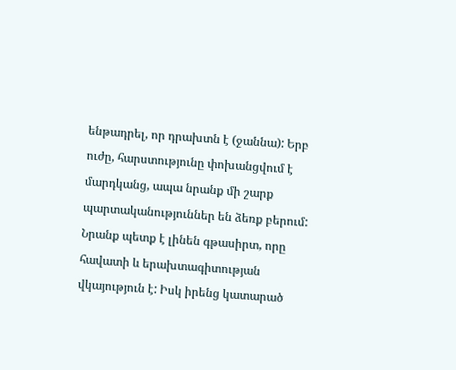ենթադրել, որ դրախտն է (ջաննա): Երբ ուժը, հարստությունը փոխանցվում է մարդկանց, ապա նրանք մի շարք պարտականություններ են ձեռք բերում: Նրանք պետք է լինեն գթասիրտ, որը հավատի և երախտագիտության վկայություն է: Իսկ իրենց կատարած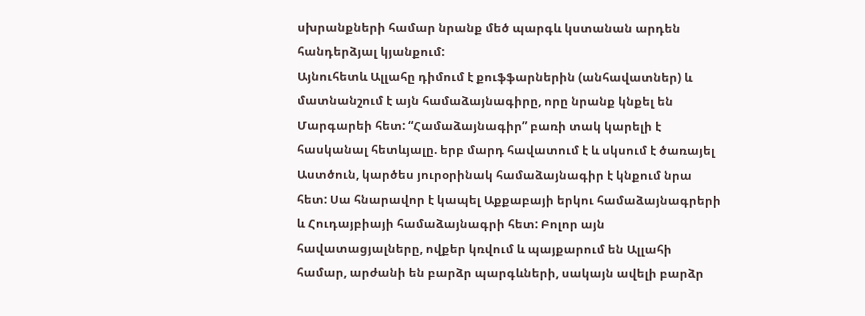սխրանքների համար նրանք մեծ պարգև կստանան արդեն հանդերձյալ կյանքում:
Այնուհետև Ալլահը դիմում է քուֆֆարներին (անհավատներ) և մատնանշում է այն համաձայնագիրը, որը նրանք կնքել են Մարգարեի հետ: “Համաձայնագիր” բառի տակ կարելի է հասկանալ հետևյալը. երբ մարդ հավատում է և սկսում է ծառայել Աստծուն, կարծես յուրօրինակ համաձայնագիր է կնքում նրա հետ: Սա հնարավոր է կապել Աքքաբայի երկու համաձայնագրերի և Հուդայբիայի համաձայնագրի հետ: Բոլոր այն հավատացյալները, ովքեր կռվում և պայքարում են Ալլահի համար, արժանի են բարձր պարգևների, սակայն ավելի բարձր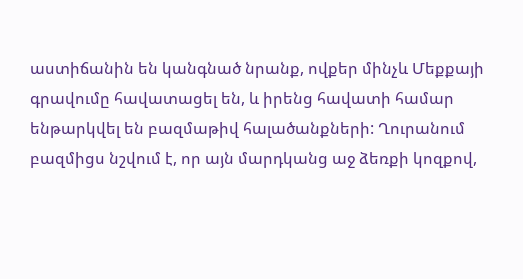աստիճանին են կանգնած նրանք, ովքեր մինչև Մեքքայի գրավումը հավատացել են, և իրենց հավատի համար ենթարկվել են բազմաթիվ հալածանքների: Ղուրանում բազմիցս նշվում է, որ այն մարդկանց աջ ձեռքի կոզքով,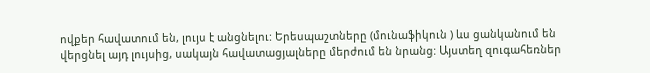ովքեր հավատում են, լույս է անցնելու: Երեսպաշտները (մունաֆիկուն ) ևս ցանկանում են վերցնել այդ լույսից, սակայն հավատացյալները մերժում են նրանց: Այստեղ զուգահեռներ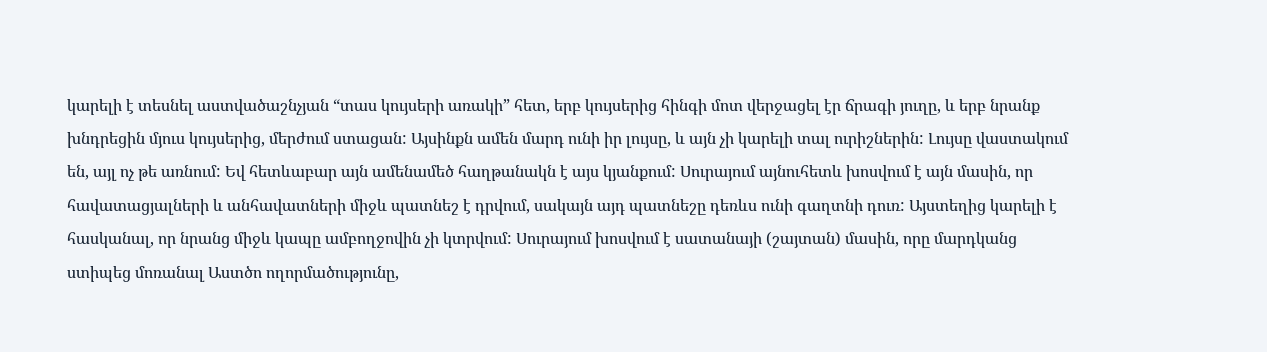կարելի է տեսնել աստվածաշնչյան “տաս կույսերի առակի” հետ, երբ կույսերից հինգի մոտ վերջացել էր ճրագի յուղը, և երբ նրանք խնդրեցին մյուս կույսերից, մերժում ստացան: Այսինքն ամեն մարդ ունի իր լույսը, և այն չի կարելի տալ ուրիշներին: Լույսը վաստակում են, այլ ոչ թե առնում: Եվ հետևաբար այն ամենամեծ հաղթանակն է այս կյանքում: Սուրայում այնուհետև խոսվում է այն մասին, որ հավատացյալների և անհավատների միջև պատնեշ է դրվում, սակայն այդ պատնեշը դեռևս ունի գաղտնի դուռ: Այստեղից կարելի է հասկանալ, որ նրանց միջև կապը ամբողջովին չի կտրվում: Սուրայում խոսվում է սատանայի (շայտան) մասին, որը մարդկանց ստիպեց մոռանալ Աստծո ողորմածությունը,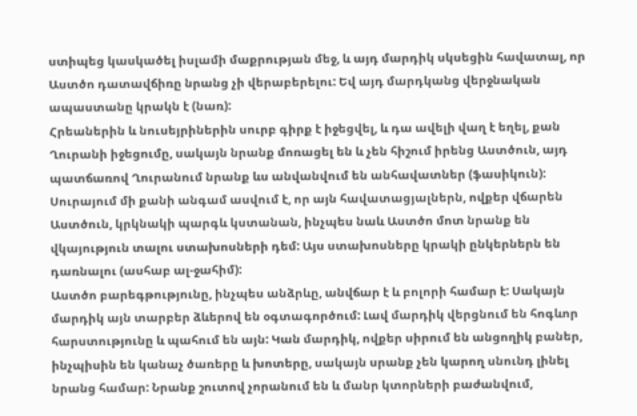ստիպեց կասկածել իսլամի մաքրության մեջ, և այդ մարդիկ սկսեցին հավատալ, որ Աստծո դատավճիռը նրանց չի վերաբերելու: Եվ այդ մարդկանց վերջնական ապաստանը կրակն է (նառ):
Հրեաներին և նուսեյրիներին սուրբ գիրք է իջեցվել, և դա ավելի վաղ է եղել, քան Ղուրանի իջեցումը, սակայն նրանք մոռացել են և չեն հիշում իրենց Աստծուն, այդ պատճառով Ղուրանում նրանք ևս անվանվում են անհավատներ (ֆասիկուն):
Սուրայում մի քանի անգամ ասվում է, որ այն հավատացյալներն, ովքեր վճարեն Աստծուն, կրկնակի պարգև կստանան, ինչպես նաև Աստծո մոտ նրանք են վկայություն տալու ստախոսների դեմ: Այս ստախոսները կրակի ընկերներն են դառնալու (ասհաբ ալ-ջահիմ):
Աստծո բարեգթությունը, ինչպես անձրևը, անվճար է և բոլորի համար է: Սակայն մարդիկ այն տարբեր ձևերով են օգտագործում: Լավ մարդիկ վերցնում են հոգևոր հարստությունը և պահում են այն: Կան մարդիկ, ովքեր սիրում են անցողիկ բաներ, ինչպիսին են կանաչ ծառերը և խոտերը, սակայն սրանք չեն կարող սնունդ լինել նրանց համար: Նրանք շուտով չորանում են և մանր կտորների բաժանվում,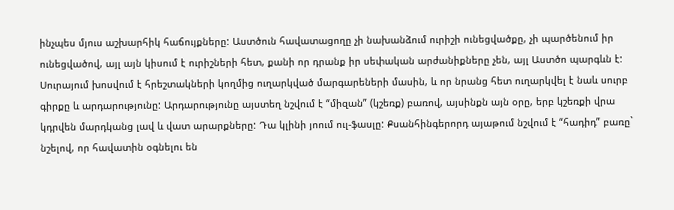ինչպես մյուս աշխարհիկ հաճույքները: Աստծուն հավատացողը չի նախանձում ուրիշի ունեցվածքը, չի պարծենում իր ունեցվածով, այլ այն կիսում է ուրիշների հետ, քանի որ դրանք իր սեփական արժանիքները չեն, այլ Աստծո պարգևն է: Սուրայում խոսվում է հրեշտակների կողմից ուղարկված մարգարեների մասին, և որ նրանց հետ ուղարկվել է նաև սուրբ գիրքը և արդարությունը: Արդարությունը այստեղ նշվում է “միզան” (կշեռք) բառով, այսինքն այն օրը, երբ կշեռքի վրա կդրվեն մարդկանց լավ և վատ արարքները: Դա կլինի յոում ուլ-ֆասլը: Քսանհինգերորդ այաթում նշվում է “հադիդ” բառը` նշելով, որ հավատին օգնելու են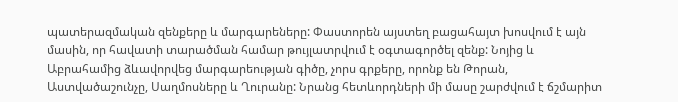պատերազմական զենքերը և մարգարեները: Փաստորեն այստեղ բացահայտ խոսվում է այն մասին, որ հավատի տարածման համար թույլատրվում է օգտագործել զենք: Նոյից և Աբրահամից ձևավորվեց մարգարեության գիծը, չորս գրքերը, որոնք են Թորան, Աստվածաշունչը, Սաղմոսները և Ղուրանը: Նրանց հետևորդների մի մասը շարժվում է ճշմարիտ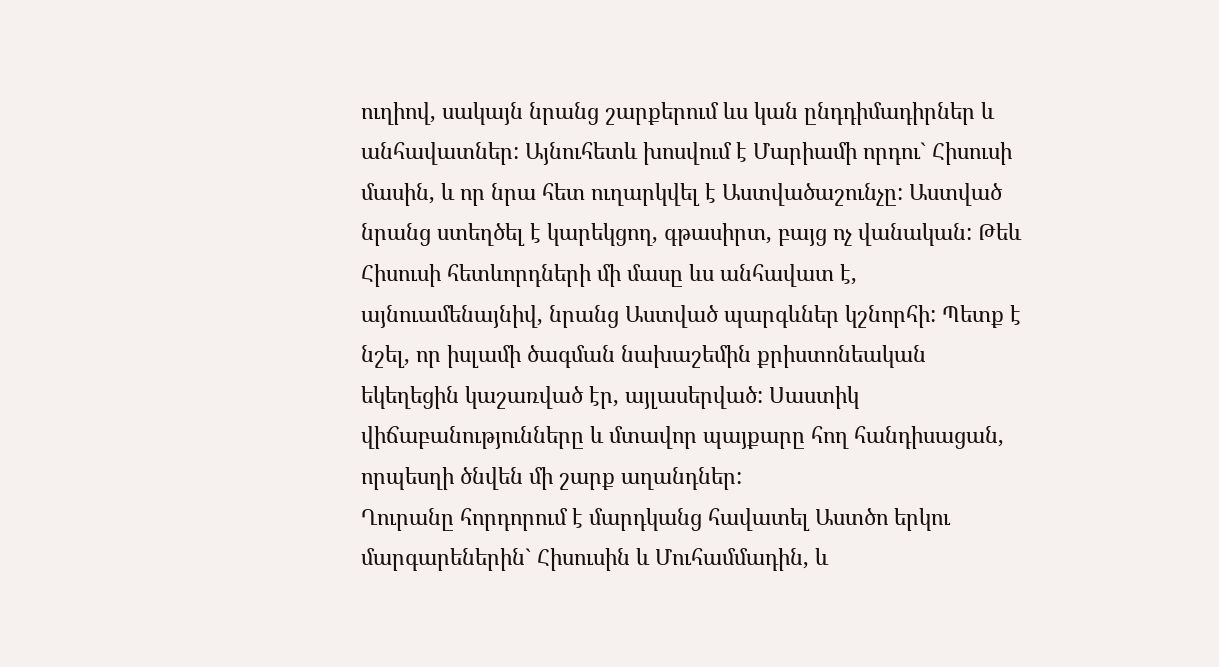ուղիով, սակայն նրանց շարքերում ևս կան ընդդիմադիրներ և անհավատներ: Այնուհետև խոսվում է Մարիամի որդու` Հիսուսի մասին, և որ նրա հետ ուղարկվել է Աստվածաշունչը: Աստված նրանց ստեղծել է կարեկցող, գթասիրտ, բայց ոչ վանական: Թեև Հիսուսի հետևորդների մի մասը ևս անհավատ է, այնուամենայնիվ, նրանց Աստված պարգևներ կշնորհի: Պետք է նշել, որ իսլամի ծագման նախաշեմին քրիստոնեական եկեղեցին կաշառված էր, այլասերված: Սաստիկ վիճաբանությունները և մտավոր պայքարը հող հանդիսացան, որպեսղի ծնվեն մի շարք աղանդներ:
Ղուրանը հորդորում է մարդկանց հավատել Աստծո երկու մարգարեներին` Հիսուսին և Մուհամմադին, և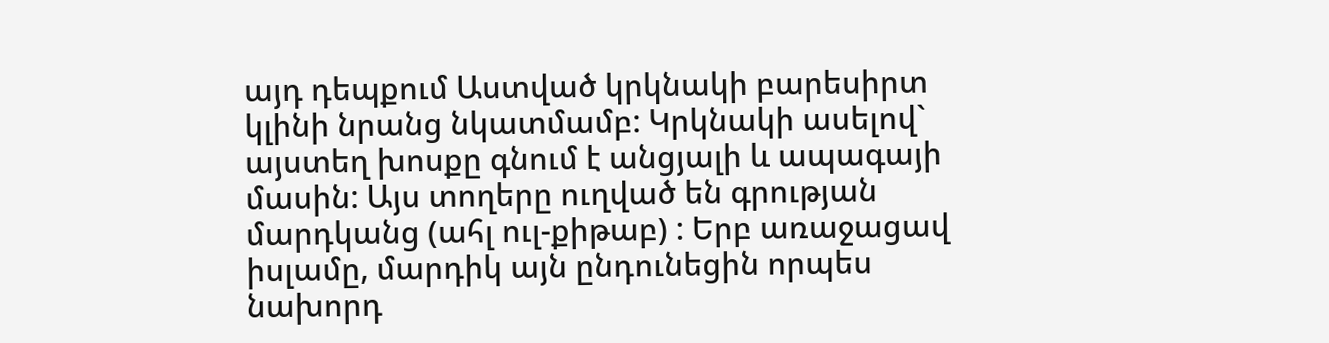այդ դեպքում Աստված կրկնակի բարեսիրտ կլինի նրանց նկատմամբ: Կրկնակի ասելով` այստեղ խոսքը գնում է անցյալի և ապագայի մասին: Այս տողերը ուղված են գրության մարդկանց (ահլ ուլ-քիթաբ) : Երբ առաջացավ իսլամը, մարդիկ այն ընդունեցին որպես նախորդ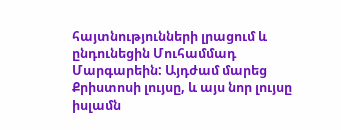հայտնությունների լրացում և ընդունեցին Մուհամմադ Մարգարեին: Այդժամ մարեց Քրիստոսի լույսը, և այս նոր լույսը իսլամն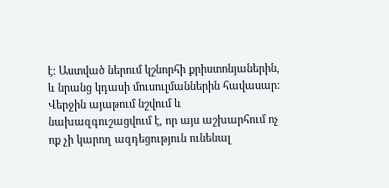է: Աստված ներում կշնորհի քրիստոնյաներին, և նրանց կդասի մուսուլմաններին հավասար:
Վերջին այաթում նշվում և նախազգուշացվում է, որ այս աշխարհում ոչ ոք չի կարող ազդեցություն ունենալ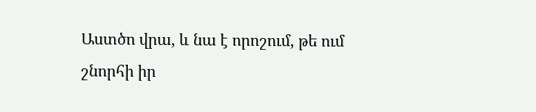Աստծո վրա, և նա է որոշում, թե ում շնորհի իր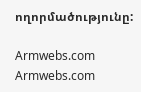ողորմածությունը:

Armwebs.com Armwebs.com